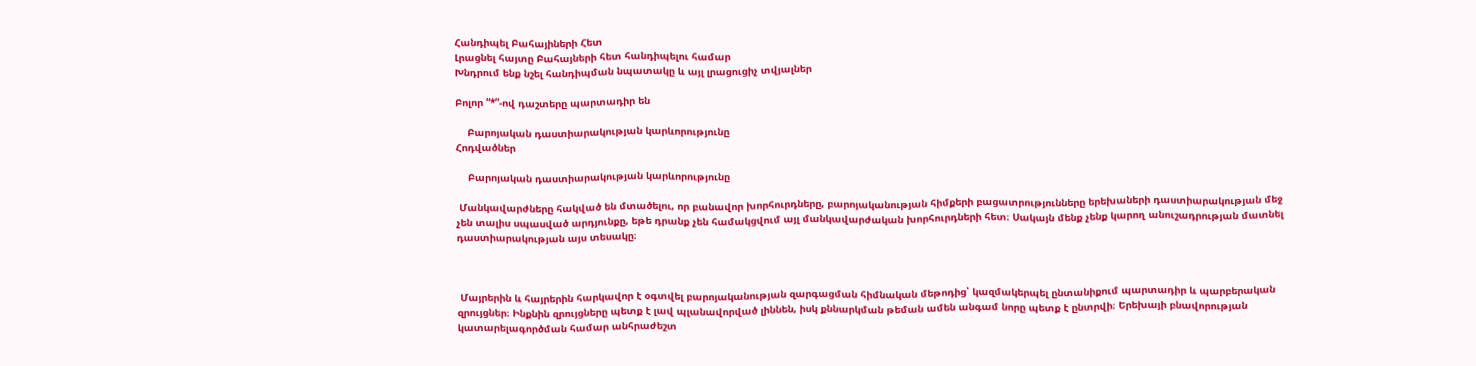Հանդիպել Բահայիների Հետ
Լրացնել հայտը Բահայների հետ հանդիպելու համար
Խնդրում ենք նշել հանդիպման նպատակը և այլ լրացուցիչ տվյալներ

Բոլոր “*”-ով դաշտերը պարտադիր են

    Բարոյական դաստիարակության կարևորությունը
Հոդվածներ

    Բարոյական դաստիարակության կարևորությունը

 Մանկավարժները հակված են մտածելու, որ բանավոր խորհուրդները, բարոյականության հիմքերի բացատրությունները երեխաների դաստիարակության մեջ չեն տալիս սպասված արդյունքը, եթե դրանք չեն համակցվում այլ մանկավարժական խորհուրդների հետ։ Սակայն մենք չենք կարող անուշադրության մատնել դաստիարակության այս տեսակը։



 Մայրերին և հայրերին հարկավոր է օգտվել բարոյականության զարգացման հիմնական մեթոդից՝ կազմակերպել ընտանիքում պարտադիր և պարբերական զրույցներ։ Ինքնին զրույցները պետք է լավ պլանավորված լիննեն, իսկ քննարկման թեման ամեն անգամ նորը պետք է ընտրվի։ Երեխայի բնավորության կատարելագործման համար անհրաժեշտ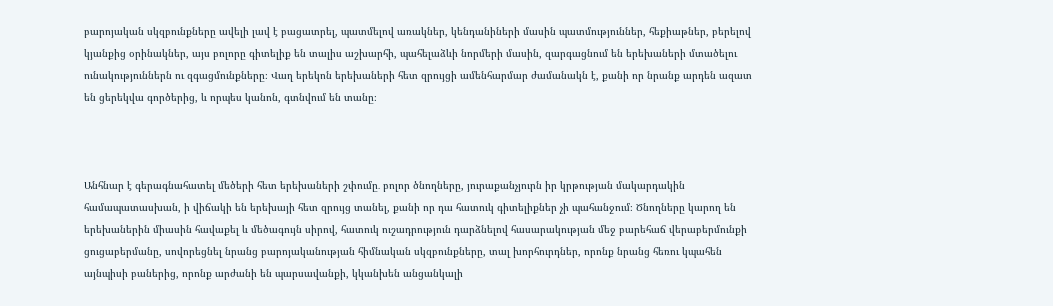բարոյական սկզբունքները ավելի լավ է բացատրել, պատմելով առակներ, կենդանիների մասին պատմություններ, հեքիաթներ, բերելով կյանքից օրինակներ, այս բոլորը գիտելիք են տալիս աշխարհի, պահելաձևի նորմերի մասին, զարգացնում են երեխաների մտածելու ունակություններն ու զգացմունքները։ Վաղ երեկոն երեխաների հետ զրույցի ամենհարմար ժամանակն է, քանի որ նրանք արդեն ազատ են ցերեկվա գործերից, և որպես կանոն, գտնվում են տանը։



Անհնար է գերագնահատել մեծերի հետ երեխաների շփումը․ բոլոր ծնողները, յուրաքանչյուրն իր կրթության մակարդակին համապատասխան, ի վիճակի են երեխայի հետ զրույց տանել, քանի որ դա հատուկ գիտելիքներ չի պահանջում։ Ծնողները կարող են երեխաներին միասին հավաքել և մեծագույն սիրով, հատուկ ուշադրություն դարձնելով հասարակության մեջ բարեհաճ վերաբերմունքի ցուցաբերմանը, սովորեցնել նրանց բարոյականության հիմնական սկզբունքները, տալ խորհուրդներ, որոնք նրանց հեռու կպահեն այնպիսի բաներից, որոնք արժանի են պարսավանքի, կկանխեն անցանկալի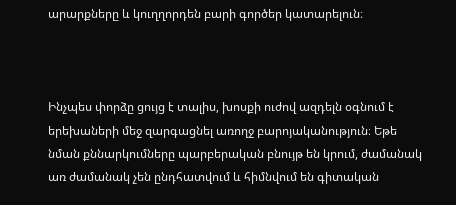արարքները և կուղղորդեն բարի գործեր կատարելուն։



Ինչպես փորձը ցույց է տալիս, խոսքի ուժով ազդելն օգնում է երեխաների մեջ զարգացնել առողջ բարոյականություն։ Եթե նման քննարկումները պարբերական բնույթ են կրում, ժամանակ առ ժամանակ չեն ընդհատվում և հիմնվում են գիտական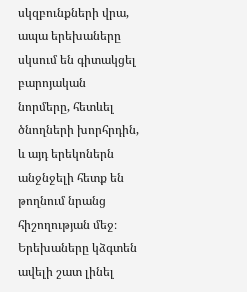սկզբունքների վրա, ապա երեխաները սկսում են գիտակցել բարոյական նորմերը, հետևել ծնողների խորհրդին, և այդ երեկոներն անջնջելի հետք են թողնում նրանց հիշողության մեջ։ Երեխաները կձգտեն ավելի շատ լինել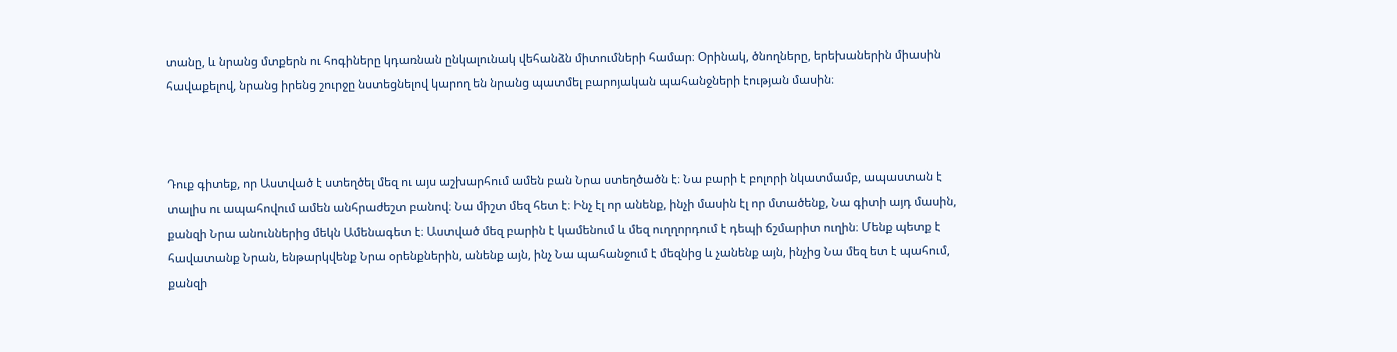տանը, և նրանց մտքերն ու հոգիները կդառնան ընկալունակ վեհանձն միտումների համար։ Օրինակ, ծնողները, երեխաներին միասին հավաքելով, նրանց իրենց շուրջը նստեցնելով կարող են նրանց պատմել բարոյական պահանջների էության մասին։



Դուք գիտեք, որ Աստված է ստեղծել մեզ ու այս աշխարհում ամեն բան Նրա ստեղծածն է։ Նա բարի է բոլորի նկատմամբ, ապաստան է տալիս ու ապահովում ամեն անհրաժեշտ բանով։ Նա միշտ մեզ հետ է։ Ինչ էլ որ անենք, ինչի մասին էլ որ մտածենք, Նա գիտի այդ մասին, քանզի Նրա անուններից մեկն Ամենագետ է։ Աստված մեզ բարին է կամենում և մեզ ուղղորդում է դեպի ճշմարիտ ուղին։ Մենք պետք է հավատանք Նրան, ենթարկվենք Նրա օրենքներին, անենք այն, ինչ Նա պահանջում է մեզնից և չանենք այն, ինչից Նա մեզ ետ է պահում, քանզի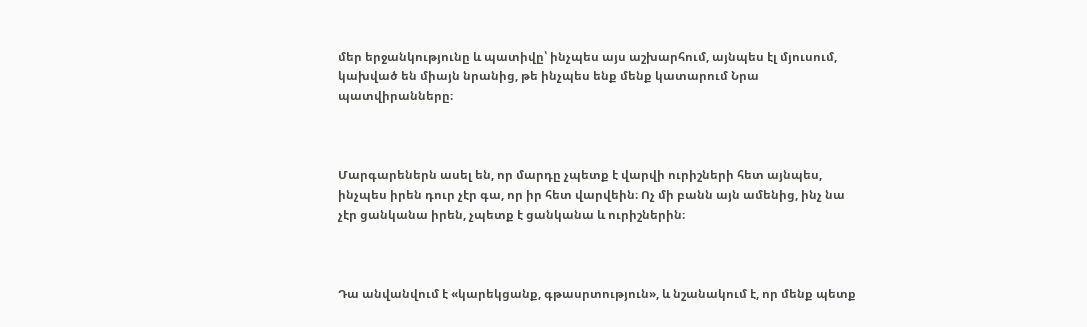մեր երջանկությունը և պատիվը՝ ինչպես այս աշխարհում, այնպես էլ մյուսում, կախված են միայն նրանից, թե ինչպես ենք մենք կատարում Նրա պատվիրանները։



Մարգարեներն ասել են, որ մարդը չպետք է վարվի ուրիշների հետ այնպես, ինչպես իրեն դուր չէր գա, որ իր հետ վարվեին։ Ոչ մի բանն այն ամենից, ինչ նա չէր ցանկանա իրեն, չպետք է ցանկանա և ուրիշներին։



Դա անվանվում է «կարեկցանք, գթասրտություն», և նշանակում է, որ մենք պետք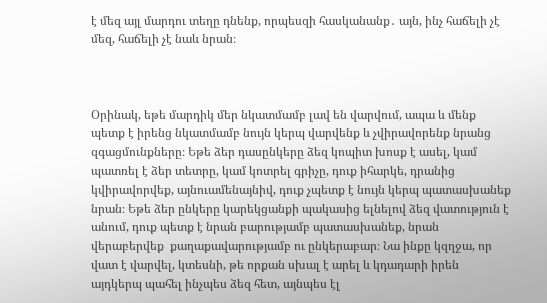է մեզ այլ մարդու տեղը դնենք, որպեսզի հասկանանք․ այն, ինչ հաճելի չէ մեզ, հաճելի չէ նաև նրան։



Օրինակ, եթե մարդիկ մեր նկատմամբ լավ են վարվում, ապա և մենք պետք է իրենց նկատմամբ նույն կերպ վարվենք և չվիրավորենք նրանց զգացմունքները։ Եթե ձեր դասընկերը ձեզ կոպիտ խոսք է ասել, կամ պատռել է ձեր տետրը, կամ կոտրել գրիչը, դուք իհարկե, դրանից կվիրավորվեք, այնուամենայնիվ, դուք չպետք է նույն կերպ պատասխանեք նրան։ Եթե ձեր ընկերը կարեկցանքի պակասից ելնելով ձեզ վատություն է անում, դուք պետք է նրան բարությամբ պատասխանեք, նրան վերաբերվեք  քաղաքավարությամբ ու ընկերաբար։ Նա ինքը կզղջա, որ վատ է վարվել, կտեսնի, թե որքան սխալ է արել և կդադարի իրեն այդկերպ պահել ինչպես ձեզ հետ, այնպես էլ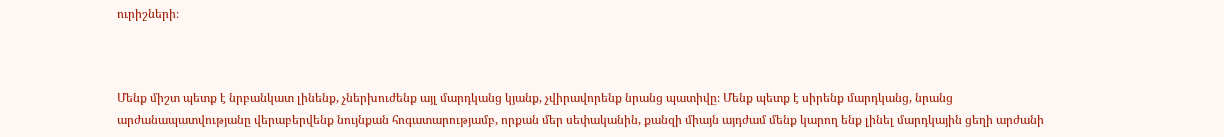ուրիշների։



Մենք միշտ պետք է նրբանկատ լինենք, չներխուժենք այլ մարդկանց կյանք, չվիրավորենք նրանց պատիվը։ Մենք պետք է սիրենք մարդկանց, նրանց արժանապատվությանը վերաբերվենք նույնքան հոգատարությամբ, որքան մեր սեփականին, քանզի միայն այդժամ մենք կարող ենք լինել մարդկային ցեղի արժանի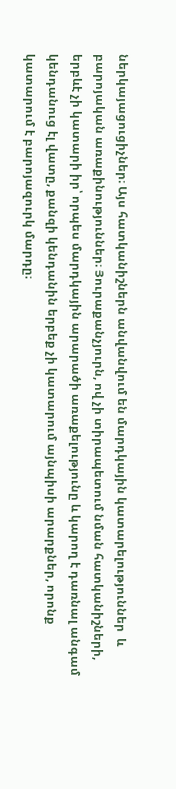ներկայացուցիչներ։ Այս հատկանիշներն անվանվում են մարդկային կատարելություններ  և բարոյական առաքինություններ։ Յուրաքանչյուրն, ով չի տիրապետում նման հատկանիշների, երբևէ չի կատարի իր՝ որպես մարդկային արարածի առաքելությունը և կարող է դառնալ անգամ կենդանուց էլ վատը, քանզի կենդանին երբեք չի կատարում այնպիսի արարքներ, որոնք կատարում է բարոյազուրկ մարդը։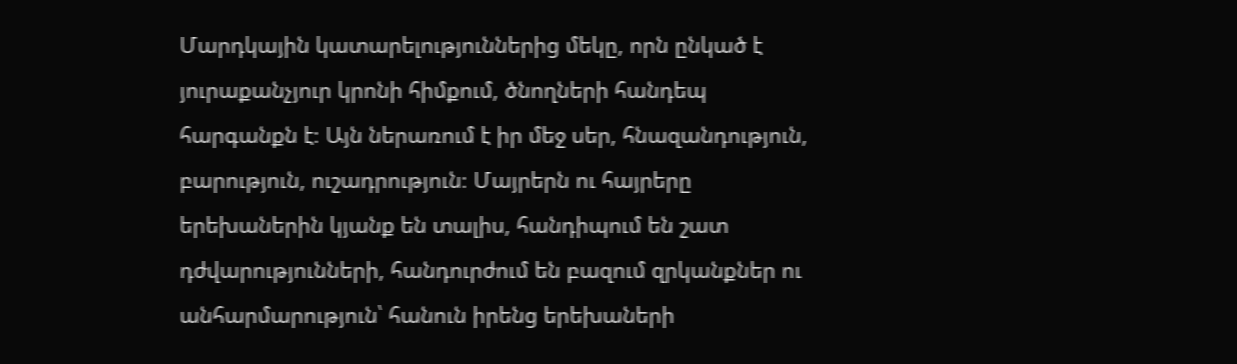Մարդկային կատարելություններից մեկը, որն ընկած է յուրաքանչյուր կրոնի հիմքում, ծնողների հանդեպ հարգանքն է։ Այն ներառում է իր մեջ սեր, հնազանդություն, բարություն, ուշադրություն։ Մայրերն ու հայրերը երեխաներին կյանք են տալիս, հանդիպում են շատ դժվարությունների, հանդուրժում են բազում զրկանքներ ու անհարմարություն՝ հանուն իրենց երեխաների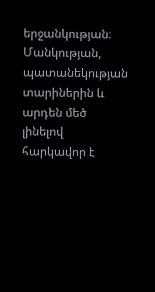երջանկության։ Մանկության, պատանեկության տարիներին և արդեն մեծ լինելով հարկավոր է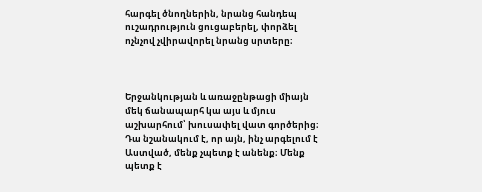հարգել ծնողներին, նրանց հանդեպ ուշադրություն ցուցաբերել, փորձել ոչնչով չվիրավորել նրանց սրտերը։



Երջանկության և առաջընթացի միայն մեկ ճանապարհ կա այս և մյուս աշխարհում՝ խուսափել վատ գործերից։ Դա նշանակում է, որ այն, ինչ արգելում է Աստված, մենք չպետք է անենք։ Մենք պետք է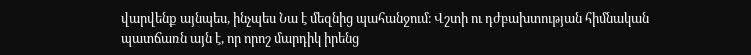վարվենք այնպես, ինչպես Նա է մեզնից պահանջում։ Վշտի ու դժբախտության հիմնական պատճառն այն է, որ որոշ մարդիկ իրենց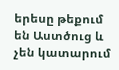երեսը թեքում են Աստծուց և չեն կատարում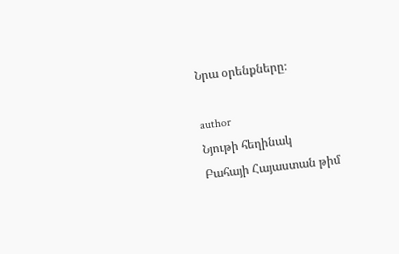Նրա օրենքները։

author
Նյութի հեղինակ
Բահայի Հայաստան թիմ